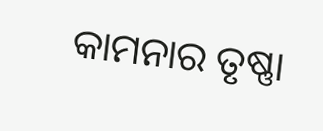କାମନାର ତୃଷ୍ଣା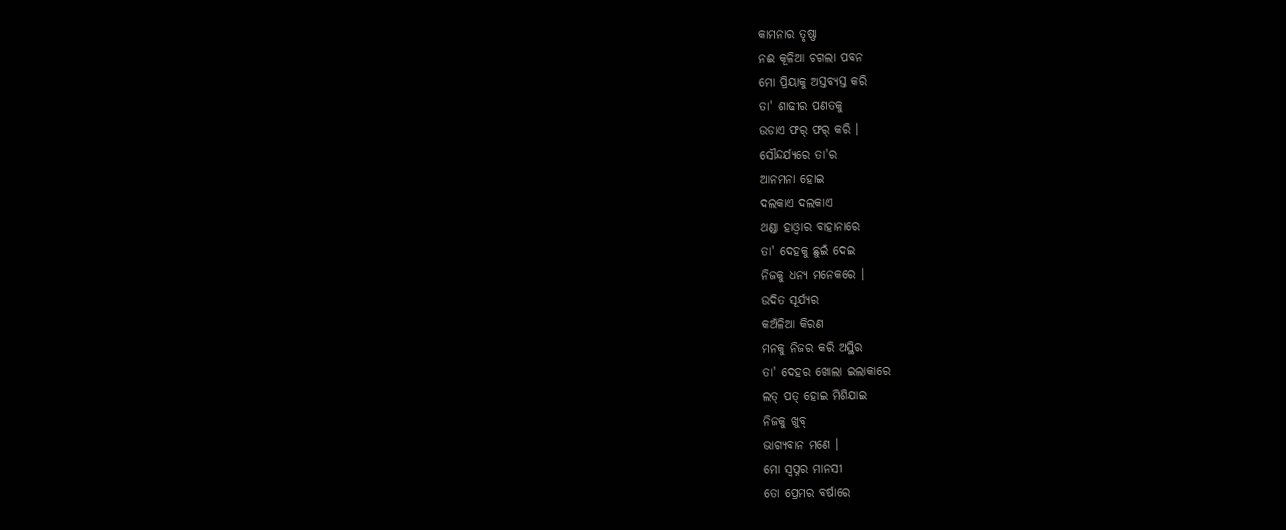କାମନାର ତୃଷ୍ଣା
ନଈ କୂଳିଆ ଚଗଲା ପବନ
ମୋ ପ୍ରିୟାକୁ ଅସ୍ତବ୍ଯସ୍ତ କରି
ତା' ଶାଢୀର ପଣତକୁ
ଉଡାଏ ଫର୍ ଫର୍ କରି ।
ସୌନ୍ଦର୍ଯ୍ୟରେ ତା'ର
ଆନମନା ହୋଇ
ଦଲକାଏ ଦଲକାଏ
ଥଣ୍ଡା ହାଓ୍ୱାର ବାହାନାରେ
ତା' ଦେହକୁ ଛୁଇଁ ଦେଇ
ନିଜକୁ ଧନ୍ୟ ମନେକରେ ।
ଉଦିତ ସୂର୍ଯ୍ୟର
କଅଁଳିଆ କିରଣ
ମନକୁ ନିଜର କରି ଅସ୍ଥିର
ତା' ଦେହର ଖୋଲା ଇଲାକାରେ
ଲତ୍ ପତ୍ ହୋଇ ମିଶିଯାଇ
ନିଜକୁ ଖୁବ୍
ଭାଗ୍ୟବାନ ମଣେ ।
ମୋ ସ୍ୱପ୍ନର ମାନସୀ
ତୋ ପ୍ରେମର ବର୍ଷାରେ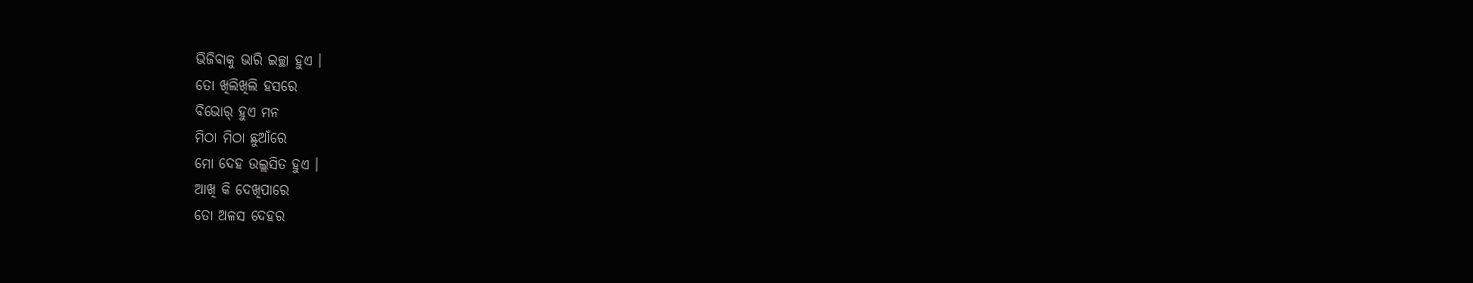ଭିଜିବାକୁ ଭାରି ଇଚ୍ଛା ହୁଏ ।
ତୋ ଖିଲିଖିଲି ହସରେ
ବିଭୋର୍ ହୁଏ ମନ
ମିଠା ମିଠା ଛୁଆଁରେ
ମୋ ଦେହ ଉଲ୍ଲସିତ ହୁଏ ।
ଆଖି କି ଦେଖିପାରେ
ତୋ ଅଳସ ଦେହର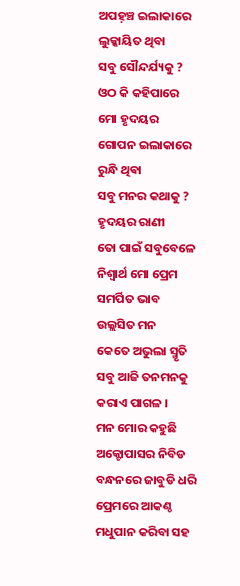ଅପହ଼ଞ୍ଚ ଇଲାକାରେ
ଲୁକ୍କାୟିତ ଥିବା
ସବୁ ସୌନ୍ଦର୍ଯ୍ୟକୁ ?
ଓଠ କି କହିପାରେ
ମୋ ହୃଦୟର
ଗୋପନ ଇଲାକାରେ
ରୁନ୍ଧି ଥିଵା
ସବୁ ମନର କଥାକୁ ?
ହୃଦୟର ରାଣୀ
ତୋ ପାଇଁ ସବୁବେଳେ
ନିଶ୍ୱାର୍ଥ ମୋ ପ୍ରେମ
ସମର୍ପିତ ଭାବ
ଉଲ୍ଲସିତ ମନ
କେତେ ଅଭୁଲା ସ୍ମୃତି
ସବୁ ଆଜି ତନମନକୁ
କରାଏ ପାଗଳ ।
ମନ ମୋର କହୁଛି
ଅକ୍ଟୋପାସର ନିବିଡ
ବନ୍ଧନରେ ଜାବୁଡି ଧରି
ପ୍ରେମରେ ଆକଣ୍ଠ
ମଧୁପାନ କରିବା ସହ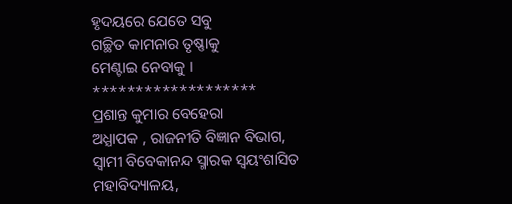ହୃଦୟରେ ଯେତେ ସବୁ
ଗଚ୍ଛିତ କାମନାର ତୃଷ୍ଣାକୁ
ମେଣ୍ଟାଇ ନେବାକୁ ।
*******************
ପ୍ରଶାନ୍ତ କୁମାର ବେହେରା
ଅଧ୍ଯାପକ , ରାଜନୀତି ବିଜ୍ଞାନ ବିଭାଗ,
ସ୍ୱାମୀ ବିବେକାନନ୍ଦ ସ୍ମାରକ ସ୍ୱୟଂଶାସିତ ମହାବିଦ୍ୟାଳୟ,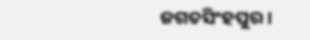ଜଗତସିଂହପୁର ।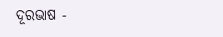ଦୂରଭାଷ -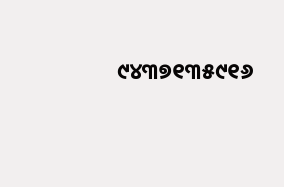୯୪୩୭୧୩୫୯୧୬